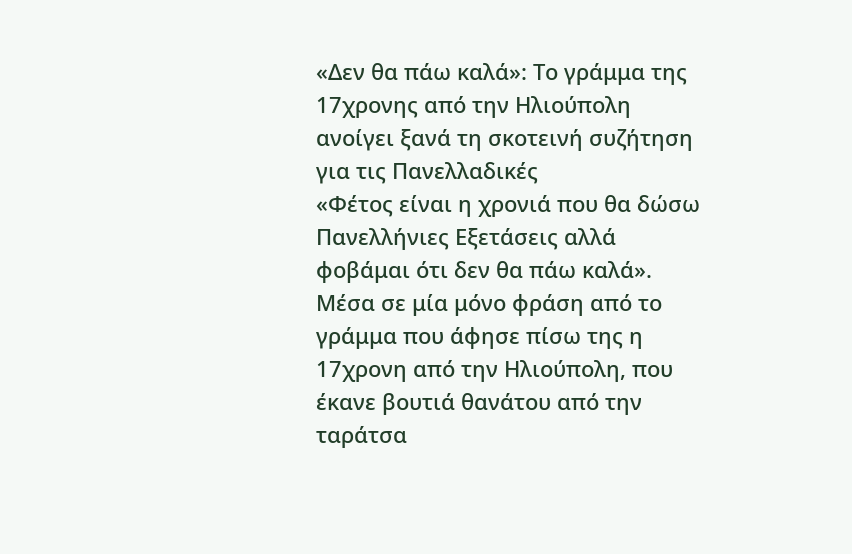«Δεν θα πάω καλά»: Το γράμμα της 17χρονης από την Ηλιούπολη ανοίγει ξανά τη σκοτεινή συζήτηση για τις Πανελλαδικές
«Φέτος είναι η χρονιά που θα δώσω Πανελλήνιες Εξετάσεις αλλά φοβάμαι ότι δεν θα πάω καλά». Μέσα σε μία μόνο φράση από το γράμμα που άφησε πίσω της η 17χρονη από την Ηλιούπολη, που έκανε βουτιά θανάτου από την ταράτσα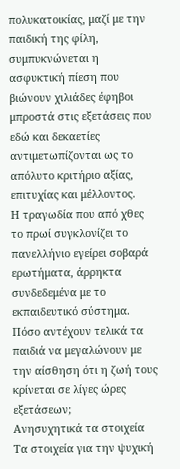πολυκατοικίας, μαζί με την παιδική της φίλη, συμπυκνώνεται η ασφυκτική πίεση που βιώνουν χιλιάδες έφηβοι μπροστά στις εξετάσεις που εδώ και δεκαετίες αντιμετωπίζονται ως το απόλυτο κριτήριο αξίας, επιτυχίας και μέλλοντος.
Η τραγωδία που από χθες το πρωί συγκλονίζει το πανελλήνιο εγείρει σοβαρά ερωτήματα, άρρηκτα συνδεδεμένα με το εκπαιδευτικό σύστημα. Πόσο αντέχουν τελικά τα παιδιά να μεγαλώνουν με την αίσθηση ότι η ζωή τους κρίνεται σε λίγες ώρες εξετάσεων;
Ανησυχητικά τα στοιχεία
Τα στοιχεία για την ψυχική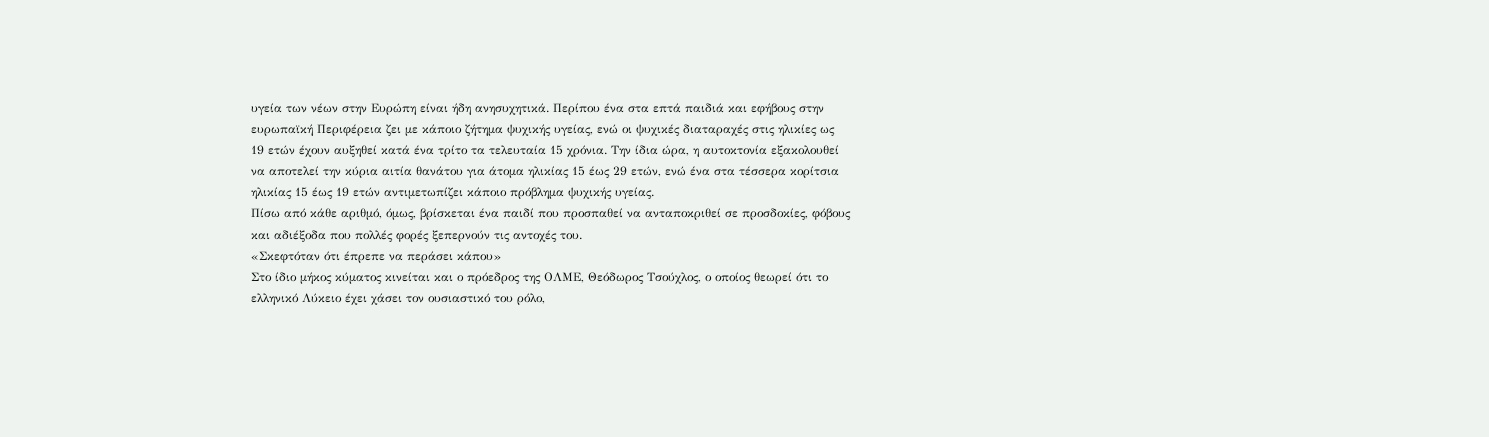υγεία των νέων στην Ευρώπη είναι ήδη ανησυχητικά. Περίπου ένα στα επτά παιδιά και εφήβους στην ευρωπαϊκή Περιφέρεια ζει με κάποιο ζήτημα ψυχικής υγείας, ενώ οι ψυχικές διαταραχές στις ηλικίες ως 19 ετών έχουν αυξηθεί κατά ένα τρίτο τα τελευταία 15 χρόνια. Την ίδια ώρα, η αυτοκτονία εξακολουθεί να αποτελεί την κύρια αιτία θανάτου για άτομα ηλικίας 15 έως 29 ετών, ενώ ένα στα τέσσερα κορίτσια ηλικίας 15 έως 19 ετών αντιμετωπίζει κάποιο πρόβλημα ψυχικής υγείας.
Πίσω από κάθε αριθμό, όμως, βρίσκεται ένα παιδί που προσπαθεί να ανταποκριθεί σε προσδοκίες, φόβους και αδιέξοδα που πολλές φορές ξεπερνούν τις αντοχές του.
«Σκεφτόταν ότι έπρεπε να περάσει κάπου»
Στο ίδιο μήκος κύματος κινείται και ο πρόεδρος της ΟΛΜΕ, Θεόδωρος Τσούχλος, ο οποίος θεωρεί ότι το ελληνικό Λύκειο έχει χάσει τον ουσιαστικό του ρόλο,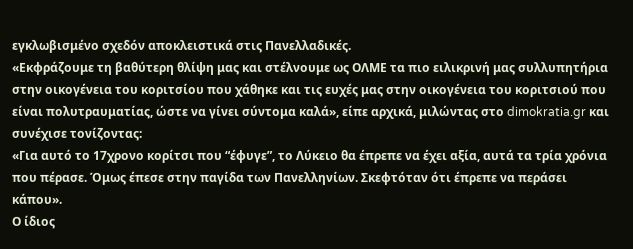εγκλωβισμένο σχεδόν αποκλειστικά στις Πανελλαδικές.
«Εκφράζουμε τη βαθύτερη θλίψη μας και στέλνουμε ως ΟΛΜΕ τα πιο ειλικρινή μας συλλυπητήρια στην οικογένεια του κοριτσίου που χάθηκε και τις ευχές μας στην οικογένεια του κοριτσιού που είναι πολυτραυματίας, ώστε να γίνει σύντομα καλά», είπε αρχικά, μιλώντας στο dimokratia.gr και συνέχισε τονίζοντας:
«Για αυτό το 17χρονο κορίτσι που “έφυγε”, το Λύκειο θα έπρεπε να έχει αξία, αυτά τα τρία χρόνια που πέρασε. Όμως έπεσε στην παγίδα των Πανελληνίων. Σκεφτόταν ότι έπρεπε να περάσει κάπου».
Ο ίδιος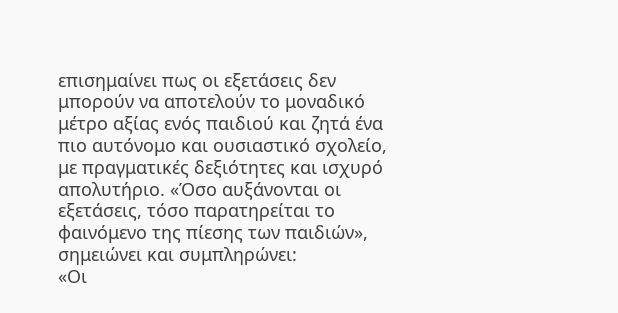επισημαίνει πως οι εξετάσεις δεν μπορούν να αποτελούν το μοναδικό μέτρο αξίας ενός παιδιού και ζητά ένα πιο αυτόνομο και ουσιαστικό σχολείο, με πραγματικές δεξιότητες και ισχυρό απολυτήριο. «Όσο αυξάνονται οι εξετάσεις, τόσο παρατηρείται το φαινόμενο της πίεσης των παιδιών», σημειώνει και συμπληρώνει:
«Οι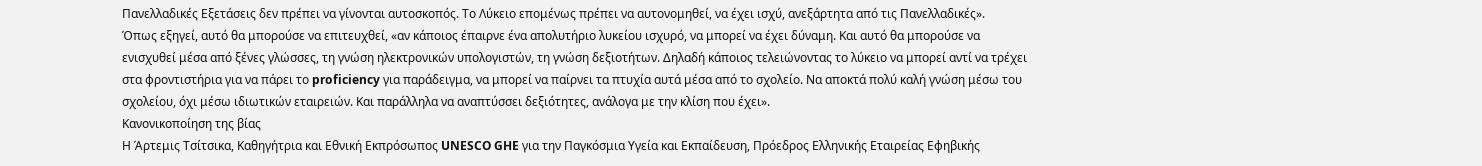Πανελλαδικές Εξετάσεις δεν πρέπει να γίνονται αυτοσκοπός. Το Λύκειο επομένως πρέπει να αυτονομηθεί, να έχει ισχύ, ανεξάρτητα από τις Πανελλαδικές».
Όπως εξηγεί, αυτό θα μπορούσε να επιτευχθεί, «αν κάποιος έπαιρνε ένα απολυτήριο λυκείου ισχυρό, να μπορεί να έχει δύναμη. Και αυτό θα μπορούσε να ενισχυθεί μέσα από ξένες γλώσσες, τη γνώση ηλεκτρονικών υπολογιστών, τη γνώση δεξιοτήτων. Δηλαδή κάποιος τελειώνοντας το λύκειο να μπορεί αντί να τρέχει στα φροντιστήρια για να πάρει το proficiency για παράδειγμα, να μπορεί να παίρνει τα πτυχία αυτά μέσα από το σχολείο. Να αποκτά πολύ καλή γνώση μέσω του σχολείου, όχι μέσω ιδιωτικών εταιρειών. Και παράλληλα να αναπτύσσει δεξιότητες, ανάλογα με την κλίση που έχει».
Κανονικοποίηση της βίας
Η Άρτεμις Τσίτσικα, Καθηγήτρια και Εθνική Εκπρόσωπος UNESCO GHE για την Παγκόσμια Υγεία και Εκπαίδευση, Πρόεδρος Ελληνικής Εταιρείας Εφηβικής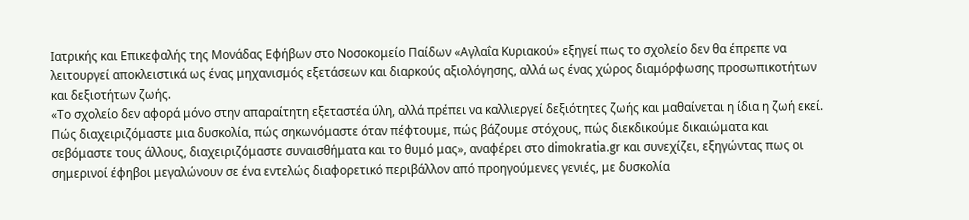Ιατρικής και Επικεφαλής της Μονάδας Εφήβων στο Nοσοκομείο Παίδων «Αγλαΐα Κυριακού» εξηγεί πως το σχολείο δεν θα έπρεπε να λειτουργεί αποκλειστικά ως ένας μηχανισμός εξετάσεων και διαρκούς αξιολόγησης, αλλά ως ένας χώρος διαμόρφωσης προσωπικοτήτων και δεξιοτήτων ζωής.
«Το σχολείο δεν αφορά μόνο στην απαραίτητη εξεταστέα ύλη, αλλά πρέπει να καλλιεργεί δεξιότητες ζωής και μαθαίνεται η ίδια η ζωή εκεί. Πώς διαχειριζόμαστε μια δυσκολία, πώς σηκωνόμαστε όταν πέφτουμε, πώς βάζουμε στόχους, πώς διεκδικούμε δικαιώματα και σεβόμαστε τους άλλους, διαχειριζόμαστε συναισθήματα και το θυμό μας», αναφέρει στο dimokratia.gr και συνεχίζει, εξηγώντας πως οι σημερινοί έφηβοι μεγαλώνουν σε ένα εντελώς διαφορετικό περιβάλλον από προηγούμενες γενιές, με δυσκολία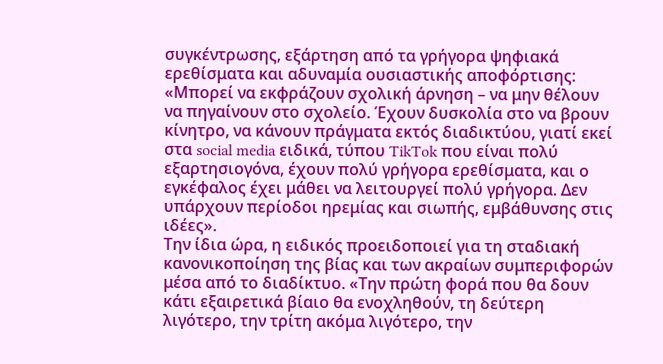συγκέντρωσης, εξάρτηση από τα γρήγορα ψηφιακά ερεθίσματα και αδυναμία ουσιαστικής αποφόρτισης:
«Μπορεί να εκφράζουν σχολική άρνηση – να μην θέλουν να πηγαίνουν στο σχολείο. Έχουν δυσκολία στο να βρουν κίνητρο, να κάνουν πράγματα εκτός διαδικτύου, γιατί εκεί στα social media ειδικά, τύπου TikTok που είναι πολύ εξαρτησιογόνα, έχουν πολύ γρήγορα ερεθίσματα, και ο εγκέφαλος έχει μάθει να λειτουργεί πολύ γρήγορα. Δεν υπάρχουν περίοδοι ηρεμίας και σιωπής, εμβάθυνσης στις ιδέες».
Την ίδια ώρα, η ειδικός προειδοποιεί για τη σταδιακή κανονικοποίηση της βίας και των ακραίων συμπεριφορών μέσα από το διαδίκτυο. «Την πρώτη φορά που θα δουν κάτι εξαιρετικά βίαιο θα ενοχληθούν, τη δεύτερη λιγότερο, την τρίτη ακόμα λιγότερο, την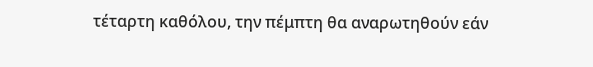τέταρτη καθόλου, την πέμπτη θα αναρωτηθούν εάν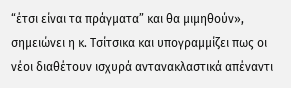“έτσι είναι τα πράγματα” και θα μιμηθούν», σημειώνει η κ. Τσίτσικα και υπογραμμίζει πως οι νέοι διαθέτουν ισχυρά αντανακλαστικά απέναντι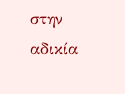στην αδικία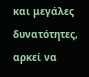και μεγάλες δυνατότητες, αρκεί να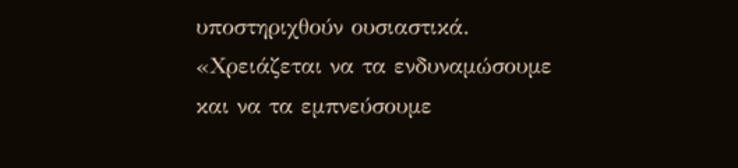υποστηριχθούν ουσιαστικά. «Χρειάζεται να τα ενδυναμώσουμε και να τα εμπνεύσουμε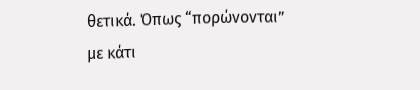θετικά. Όπως “πορώνονται” με κάτι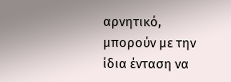αρνητικό, μπορούν με την ίδια ένταση να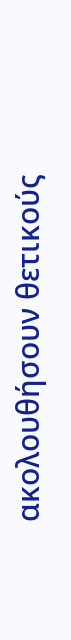ακολουθήσουν θετικούς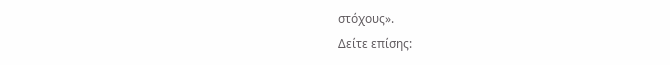στόχους».
Δείτε επίσης: